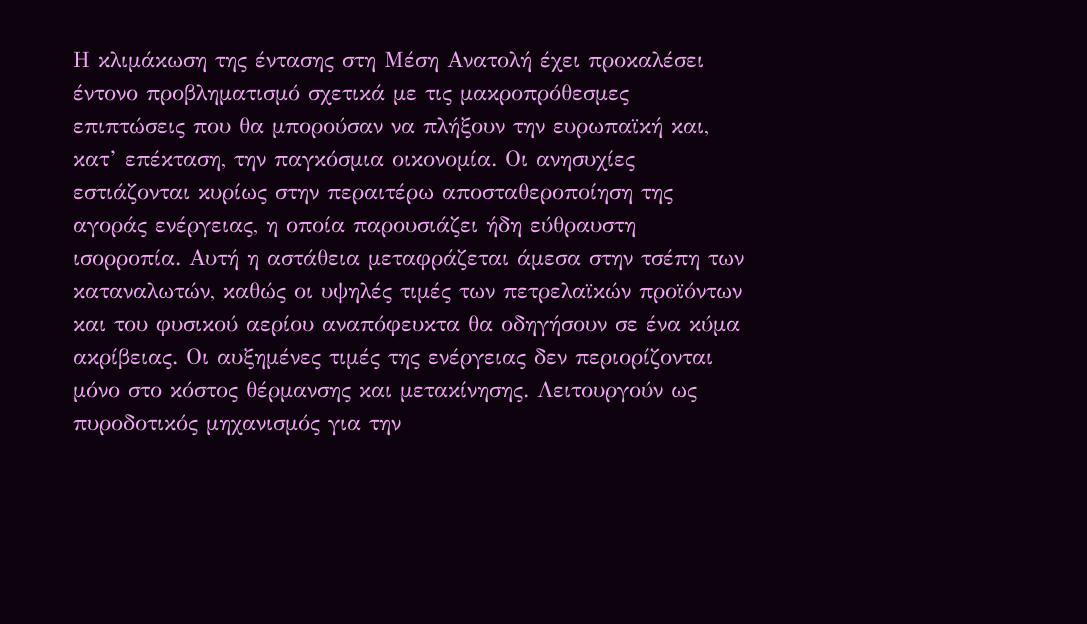Η κλιμάκωση της έντασης στη Μέση Ανατολή έχει προκαλέσει έντονο προβληματισμό σχετικά με τις μακροπρόθεσμες επιπτώσεις που θα μπορούσαν να πλήξουν την ευρωπαϊκή και, κατ’ επέκταση, την παγκόσμια οικονομία. Οι ανησυχίες εστιάζονται κυρίως στην περαιτέρω αποσταθεροποίηση της αγοράς ενέργειας, η οποία παρουσιάζει ήδη εύθραυστη ισορροπία. Αυτή η αστάθεια μεταφράζεται άμεσα στην τσέπη των καταναλωτών, καθώς οι υψηλές τιμές των πετρελαϊκών προϊόντων και του φυσικού αερίου αναπόφευκτα θα οδηγήσουν σε ένα κύμα ακρίβειας. Οι αυξημένες τιμές της ενέργειας δεν περιορίζονται μόνο στο κόστος θέρμανσης και μετακίνησης. Λειτουργούν ως πυροδοτικός μηχανισμός για την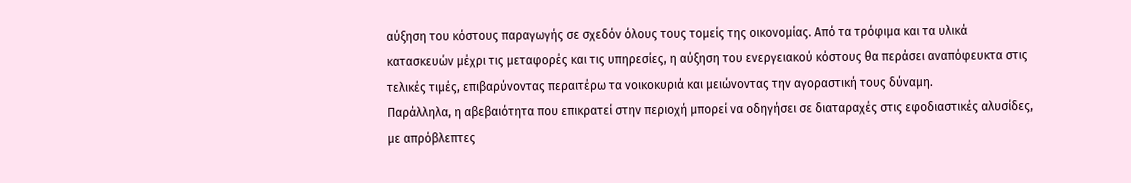αύξηση του κόστους παραγωγής σε σχεδόν όλους τους τομείς της οικονομίας. Από τα τρόφιμα και τα υλικά κατασκευών μέχρι τις μεταφορές και τις υπηρεσίες, η αύξηση του ενεργειακού κόστους θα περάσει αναπόφευκτα στις τελικές τιμές, επιβαρύνοντας περαιτέρω τα νοικοκυριά και μειώνοντας την αγοραστική τους δύναμη.
Παράλληλα, η αβεβαιότητα που επικρατεί στην περιοχή μπορεί να οδηγήσει σε διαταραχές στις εφοδιαστικές αλυσίδες, με απρόβλεπτες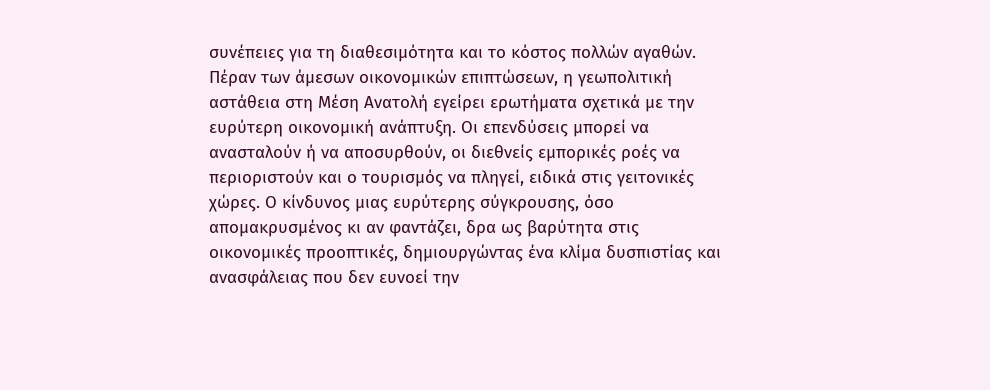συνέπειες για τη διαθεσιμότητα και το κόστος πολλών αγαθών. Πέραν των άμεσων οικονομικών επιπτώσεων, η γεωπολιτική αστάθεια στη Μέση Ανατολή εγείρει ερωτήματα σχετικά με την ευρύτερη οικονομική ανάπτυξη. Οι επενδύσεις μπορεί να ανασταλούν ή να αποσυρθούν, οι διεθνείς εμπορικές ροές να περιοριστούν και ο τουρισμός να πληγεί, ειδικά στις γειτονικές χώρες. Ο κίνδυνος μιας ευρύτερης σύγκρουσης, όσο απομακρυσμένος κι αν φαντάζει, δρα ως βαρύτητα στις οικονομικές προοπτικές, δημιουργώντας ένα κλίμα δυσπιστίας και ανασφάλειας που δεν ευνοεί την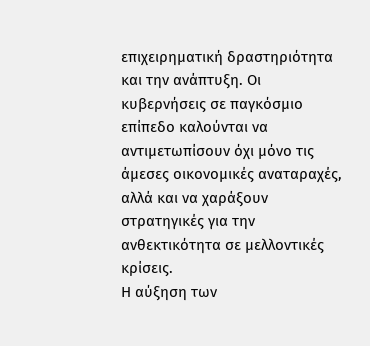επιχειρηματική δραστηριότητα και την ανάπτυξη. Οι κυβερνήσεις σε παγκόσμιο επίπεδο καλούνται να αντιμετωπίσουν όχι μόνο τις άμεσες οικονομικές αναταραχές, αλλά και να χαράξουν στρατηγικές για την ανθεκτικότητα σε μελλοντικές κρίσεις.
Η αύξηση των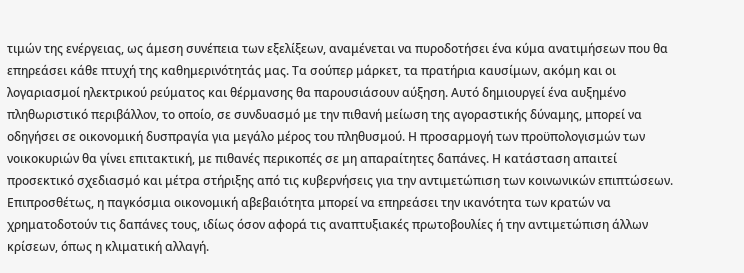τιμών της ενέργειας, ως άμεση συνέπεια των εξελίξεων, αναμένεται να πυροδοτήσει ένα κύμα ανατιμήσεων που θα επηρεάσει κάθε πτυχή της καθημερινότητάς μας. Τα σούπερ μάρκετ, τα πρατήρια καυσίμων, ακόμη και οι λογαριασμοί ηλεκτρικού ρεύματος και θέρμανσης θα παρουσιάσουν αύξηση. Αυτό δημιουργεί ένα αυξημένο πληθωριστικό περιβάλλον, το οποίο, σε συνδυασμό με την πιθανή μείωση της αγοραστικής δύναμης, μπορεί να οδηγήσει σε οικονομική δυσπραγία για μεγάλο μέρος του πληθυσμού. Η προσαρμογή των προϋπολογισμών των νοικοκυριών θα γίνει επιτακτική, με πιθανές περικοπές σε μη απαραίτητες δαπάνες. Η κατάσταση απαιτεί προσεκτικό σχεδιασμό και μέτρα στήριξης από τις κυβερνήσεις για την αντιμετώπιση των κοινωνικών επιπτώσεων. Επιπροσθέτως, η παγκόσμια οικονομική αβεβαιότητα μπορεί να επηρεάσει την ικανότητα των κρατών να χρηματοδοτούν τις δαπάνες τους, ιδίως όσον αφορά τις αναπτυξιακές πρωτοβουλίες ή την αντιμετώπιση άλλων κρίσεων, όπως η κλιματική αλλαγή.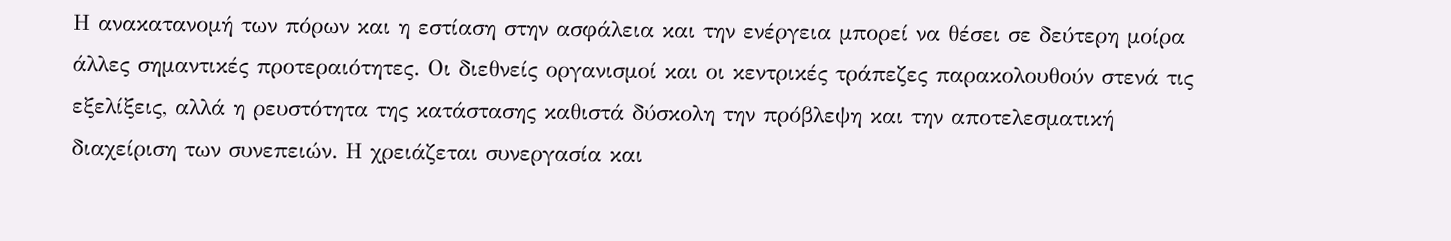Η ανακατανομή των πόρων και η εστίαση στην ασφάλεια και την ενέργεια μπορεί να θέσει σε δεύτερη μοίρα άλλες σημαντικές προτεραιότητες. Οι διεθνείς οργανισμοί και οι κεντρικές τράπεζες παρακολουθούν στενά τις εξελίξεις, αλλά η ρευστότητα της κατάστασης καθιστά δύσκολη την πρόβλεψη και την αποτελεσματική διαχείριση των συνεπειών. Η χρειάζεται συνεργασία και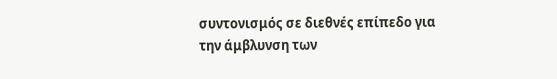συντονισμός σε διεθνές επίπεδο για την άμβλυνση των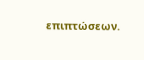επιπτώσεων.